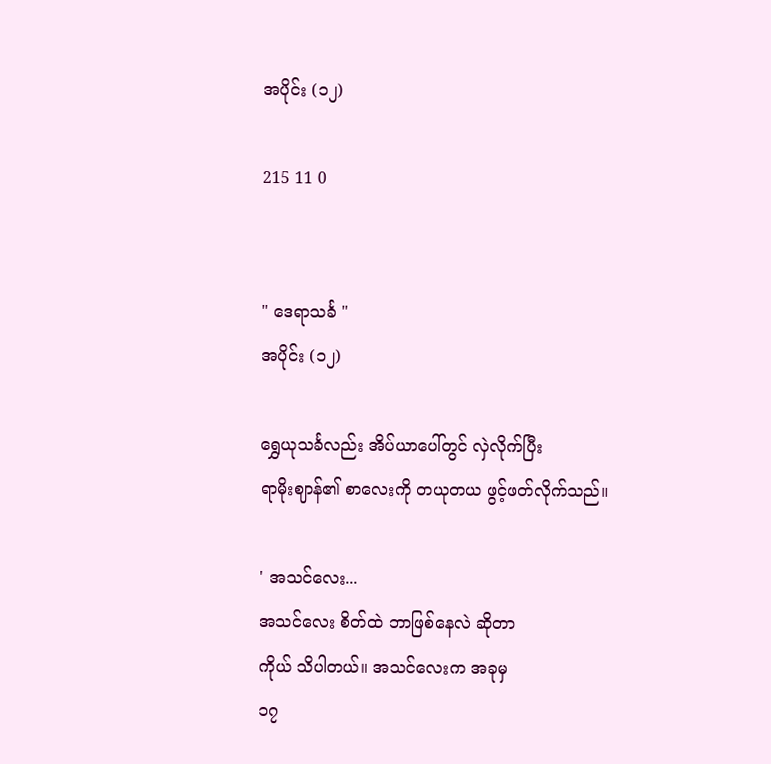အပိုင်း (၁၂)

215 11 0


" ဒေရာသင်္ခ "
အပိုင်း (၁၂)

ရွှေယုသင်္ခလည်း အိပ်ယာပေါ်တွင် လှဲလိုက်ပြီး
ရာမိုးဈာန်၏ စာလေးကို တယုတယ ဖွင့်ဖတ်လိုက်သည်။

' အသင်လေး...
အသင်လေး စိတ်ထဲ ဘာဖြစ်နေလဲ ဆိုတာ
ကိုယ် သိပါတယ်။ အသင်လေးက အခုမှ
၁၇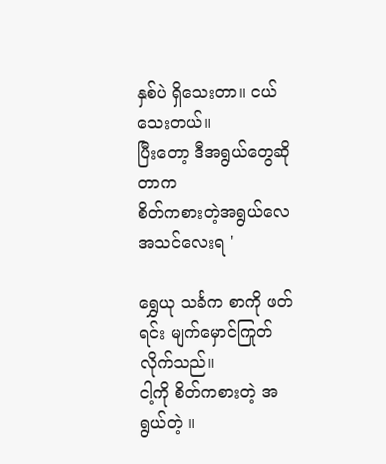နှစ်ပဲ ရှိသေးတာ။ ငယ်သေးတယ်။
ပြီးတော့ ဒီအရွယ်တွေဆိုတာက
စိတ်ကစားတဲ့အရွယ်လေ အသင်လေးရ '

ရွှေယု သင်္ခက စာကို ဖတ်ရင်း မျက်မှောင်ကြုတ်လိုက်သည်။
ငါ့ကို စိတ်ကစားတဲ့ အရွယ်တဲ့ ။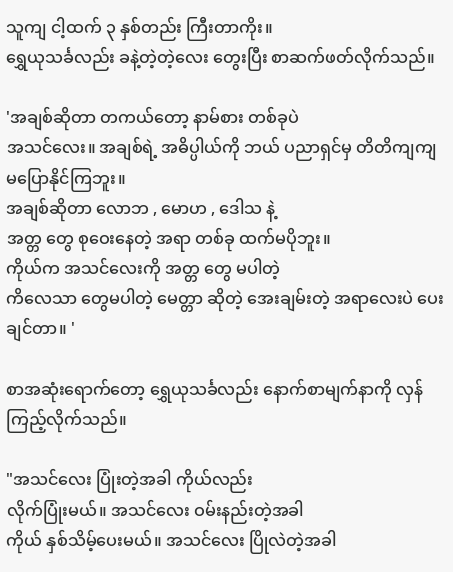သူကျ ငါ့ထက် ၃ နှစ်တည်း ကြီးတာကိုး။
ရွှေယုသင်္ခလည်း ခနဲ့တဲ့တဲ့လေး တွေးပြီး စာဆက်ဖတ်လိုက်သည်။

'အချစ်ဆိုတာ တကယ်တော့ နာမ်စား တစ်ခုပဲ
အသင်လေး။ အချစ်ရဲ့ အဓိပ္ပါယ်ကို ဘယ် ပညာရှင်မှ တိတိကျကျ မပြောနိုင်ကြဘူး။
အချစ်ဆိုတာ လောဘ , မောဟ , ဒေါသ နဲ့
အတ္တ တွေ စုဝေးနေတဲ့ အရာ တစ်ခု ထက်မပိုဘူး။
ကိုယ်က အသင်လေးကို အတ္တ တွေ မပါတဲ့
ကိလေသာ တွေမပါတဲ့ မေတ္တာ ဆိုတဲ့ အေးချမ်းတဲ့ အရာလေးပဲ ပေးချင်တာ။ '

စာအဆုံးရောက်တော့ ရွှေယုသင်္ခလည်း နောက်စာမျက်နာကို လှန်ကြည့်လိုက်သည်။

"အသင်လေး ပြုံးတဲ့အခါ ကိုယ်လည်း
လိုက်ပြုံးမယ်။ အသင်လေး ဝမ်းနည်းတဲ့အခါ
ကိုယ် နှစ်သိမ့်ပေးမယ်။ အသင်လေး ပြိုလဲတဲ့အခါ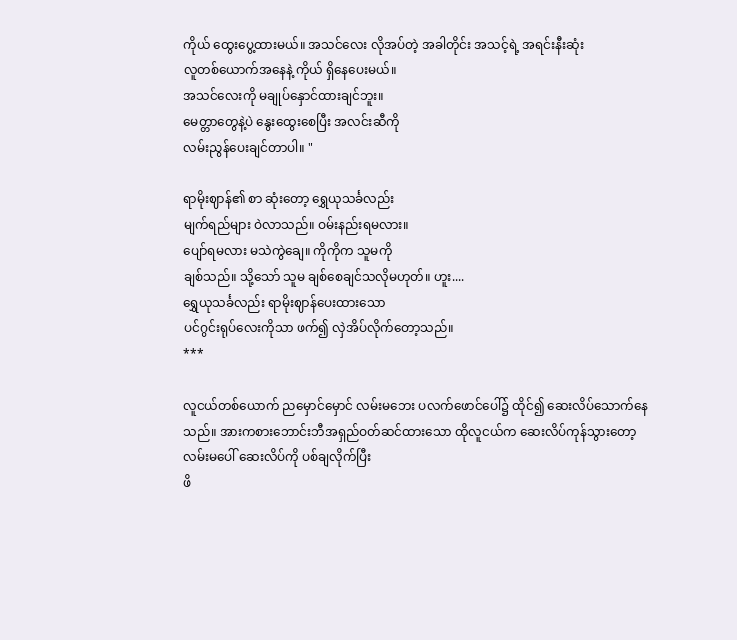ကိုယ် ထွေးပွေ့ထားမယ်။ အသင်လေး လိုအပ်တဲ့ အခါတိုင်း အသင့်ရဲ့ အရင်းနီးဆုံး
လူတစ်ယောက်အနေနဲ့ ကိုယ် ရှိနေပေးမယ်။
အသင်လေးကို မချုပ်နှောင်ထားချင်ဘူး။
မေတ္တာတွေနဲ့ပဲ နွေးထွေးစေပြီး အလင်းဆီကို
လမ်းညွန်ပေးချင်တာပါ။ "

ရာမိုးဈာန်၏ စာ ဆုံးတော့ ရွှေယုသင်္ခလည်း
မျက်ရည်များ ဝဲလာသည်။ ဝမ်းနည်းရမလား။
ပျော်ရမလား မသဲကွဲချေ။ ကိုကိုက သူမကို
ချစ်သည်။ သို့သော် သူမ ချစ်စေချင်သလိုမဟုတ်။ ဟူး....
ရွှေယုသင်္ခလည်း ရာမိုးဈာန်ပေးထားသော
ပင်ဂွင်းရုပ်လေးကိုသာ ဖက်၍ လှဲအိပ်လိုက်တော့သည်။
***

လူငယ်တစ်ယောက် ညမှောင်မှောင် လမ်းမဘေး ပလက်ဖောင်ပေါ်၌ ထိုင်၍ ဆေးလိပ်သောက်နေသည်။ အားကစားဘောင်းဘီအရှည်ဝတ်ဆင်ထားသော ထိုလူငယ်က ဆေးလိပ်ကုန်သွားတော့
လမ်းမပေါ် ဆေးလိပ်ကို ပစ်ချလိုက်ပြီး
ဖိ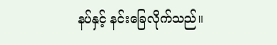နပ်နှင့် နင်းခြေလိုက်သည်။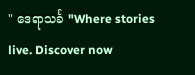" ဒေရာသင်္ခ "Where stories live. Discover now